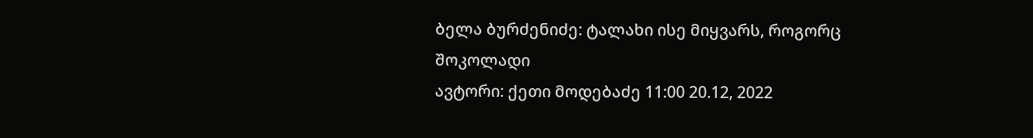ბელა ბურძენიძე: ტალახი ისე მიყვარს, როგორც შოკოლადი
ავტორი: ქეთი მოდებაძე 11:00 20.12, 2022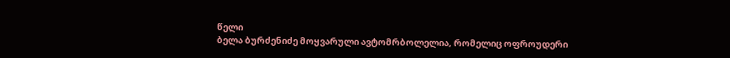წელი
ბელა ბურძენიძე მოყვარული ავტომრბოლელია, რომელიც ოფროუდერი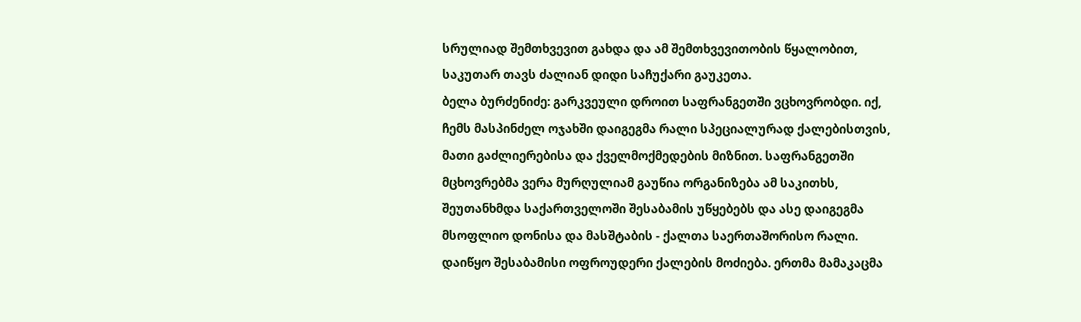სრულიად შემთხვევით გახდა და ამ შემთხვევითობის წყალობით, საკუთარ თავს ძალიან დიდი საჩუქარი გაუკეთა.
ბელა ბურძენიძე: გარკვეული დროით საფრანგეთში ვცხოვრობდი. იქ, ჩემს მასპინძელ ოჯახში დაიგეგმა რალი სპეციალურად ქალებისთვის, მათი გაძლიერებისა და ქველმოქმედების მიზნით. საფრანგეთში მცხოვრებმა ვერა მურღულიამ გაუწია ორგანიზება ამ საკითხს, შეუთანხმდა საქართველოში შესაბამის უწყებებს და ასე დაიგეგმა მსოფლიო დონისა და მასშტაბის - ქალთა საერთაშორისო რალი. დაიწყო შესაბამისი ოფროუდერი ქალების მოძიება. ერთმა მამაკაცმა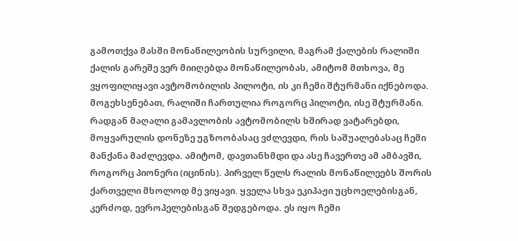გამოთქვა მასში მონაწილეობის სურვილი, მაგრამ ქალების რალიში ქალის გარეშე ვერ მიიღებდა მონაწილეობას, ამიტომ მთხოვა, მე ვყოფილიყავი ავტომობილის პილოტი, ის კი ჩემი შტურმანი იქნებოდა. მოგეხსენებათ, რალიში ჩართულია როგორც პილოტი, ისე შტურმანი. რადგან მაღალი გამავლობის ავტომობილს ხშირად ვატარებდი, მოყვარულის დონეზე უგზოობასაც ვძლევდი, რის საშუალებასაც ჩემი მანქანა მაძლევდა. ამიტომ, დავთანხმდი და ასე ჩავერთე ამ ამბავში, როგორც პიონერი (იცინის). პირველ წელს რალის მონაწილეებს შორის ქართველი მხოლოდ მე ვიყავი. ყველა სხვა ეკიპაჟი უცხოელებისგან, კერძოდ, ევროპელებისგან შედგებოდა. ეს იყო ჩემი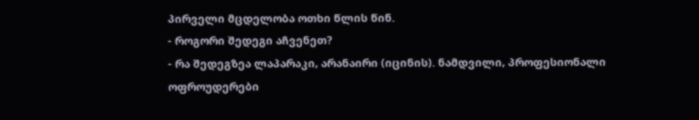პირველი მცდელობა ოთხი წლის წინ.
- როგორი შედეგი აჩვენეთ?
- რა შედეგზეა ლაპარაკი, არანაირი (იცინის). ნამდვილი, პროფესიონალი ოფროუდერები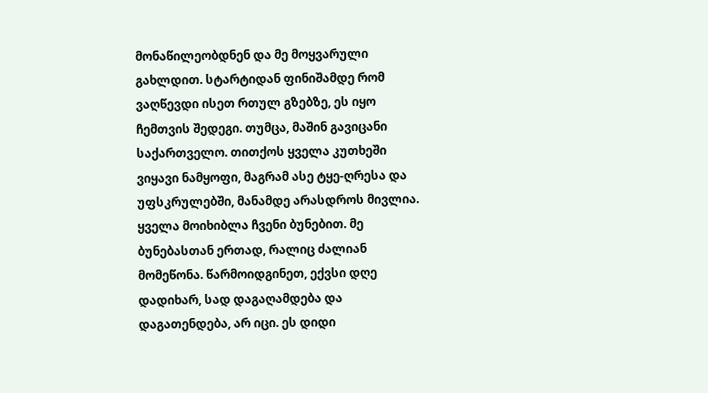მონაწილეობდნენ და მე მოყვარული გახლდით. სტარტიდან ფინიშამდე რომ ვაღწევდი ისეთ რთულ გზებზე, ეს იყო ჩემთვის შედეგი. თუმცა, მაშინ გავიცანი საქართველო. თითქოს ყველა კუთხეში ვიყავი ნამყოფი, მაგრამ ასე ტყე-ღრესა და უფსკრულებში, მანამდე არასდროს მივლია. ყველა მოიხიბლა ჩვენი ბუნებით. მე ბუნებასთან ერთად, რალიც ძალიან მომეწონა. წარმოიდგინეთ, ექვსი დღე დადიხარ, სად დაგაღამდება და დაგათენდება, არ იცი. ეს დიდი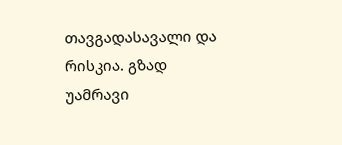თავგადასავალი და რისკია. გზად უამრავი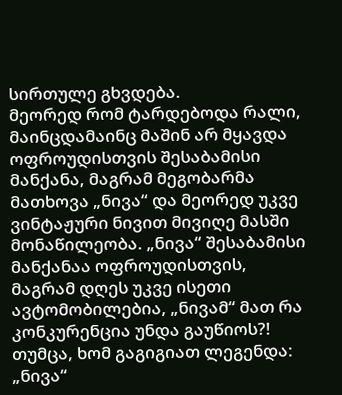სირთულე გხვდება.
მეორედ რომ ტარდებოდა რალი, მაინცდამაინც მაშინ არ მყავდა ოფროუდისთვის შესაბამისი მანქანა, მაგრამ მეგობარმა მათხოვა „ნივა“ და მეორედ უკვე ვინტაჟური ნივით მივიღე მასში მონაწილეობა. „ნივა“ შესაბამისი მანქანაა ოფროუდისთვის, მაგრამ დღეს უკვე ისეთი ავტომობილებია, „ნივამ“ მათ რა კონკურენცია უნდა გაუწიოს?! თუმცა, ხომ გაგიგიათ ლეგენდა: „ნივა“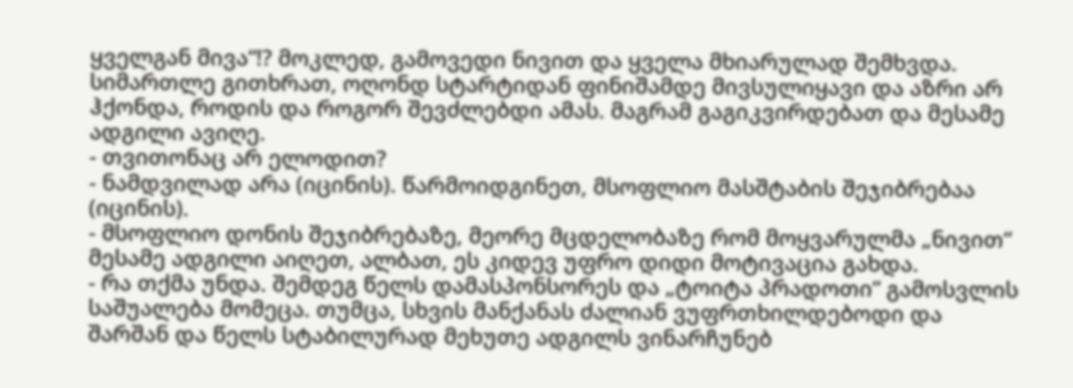ყველგან მივა“!? მოკლედ, გამოვედი ნივით და ყველა მხიარულად შემხვდა. სიმართლე გითხრათ, ოღონდ სტარტიდან ფინიშამდე მივსულიყავი და აზრი არ ჰქონდა, როდის და როგორ შევძლებდი ამას. მაგრამ გაგიკვირდებათ და მესამე ადგილი ავიღე.
- თვითონაც არ ელოდით?
- ნამდვილად არა (იცინის). წარმოიდგინეთ, მსოფლიო მასშტაბის შეჯიბრებაა (იცინის).
- მსოფლიო დონის შეჯიბრებაზე, მეორე მცდელობაზე რომ მოყვარულმა „ნივით“ მესამე ადგილი აიღეთ, ალბათ, ეს კიდევ უფრო დიდი მოტივაცია გახდა.
- რა თქმა უნდა. შემდეგ წელს დამასპონსორეს და „ტოიტა პრადოთი“ გამოსვლის საშუალება მომეცა. თუმცა, სხვის მანქანას ძალიან ვუფრთხილდებოდი და შარშან და წელს სტაბილურად მეხუთე ადგილს ვინარჩუნებ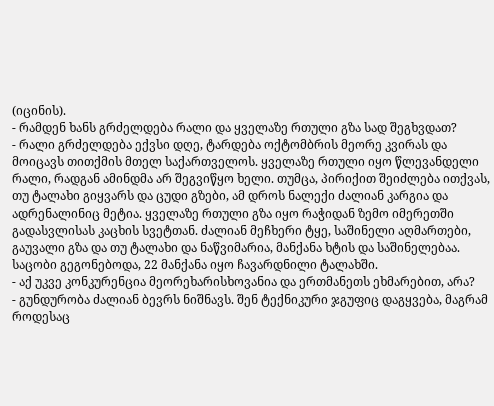(იცინის).
- რამდენ ხანს გრძელდება რალი და ყველაზე რთული გზა სად შეგხვდათ?
- რალი გრძელდება ექვსი დღე, ტარდება ოქტომბრის მეორე კვირას და მოიცავს თითქმის მთელ საქართველოს. ყველაზე რთული იყო წლევანდელი რალი, რადგან ამინდმა არ შეგვიწყო ხელი. თუმცა, პირიქით შეიძლება ითქვას, თუ ტალახი გიყვარს და ცუდი გზები, ამ დროს ნალექი ძალიან კარგია და ადრენალინიც მეტია. ყველაზე რთული გზა იყო რაჭიდან ზემო იმერეთში გადასვლისას კაცხის სვეტთან. ძალიან მეჩხერი ტყე, საშინელი აღმართები, გაუვალი გზა და თუ ტალახი და ნაწვიმარია, მანქანა ხტის და საშინელებაა. საცობი გეგონებოდა, 22 მანქანა იყო ჩავარდნილი ტალახში.
- აქ უკვე კონკურენცია მეორეხარისხოვანია და ერთმანეთს ეხმარებით, არა?
- გუნდურობა ძალიან ბევრს ნიშნავს. შენ ტექნიკური ჯგუფიც დაგყვება, მაგრამ როდესაც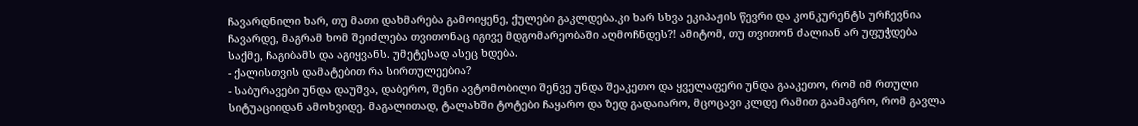ჩავარდნილი ხარ, თუ მათი დახმარება გამოიყენე, ქულები გაკლდება.კი ხარ სხვა ეკიპაჟის წევრი და კონკურენტს ურჩევნია ჩავარდე, მაგრამ ხომ შეიძლება თვითონაც იგივე მდგომარეობაში აღმოჩნდეს?! ამიტომ, თუ თვითონ ძალიან არ უფუჭდება საქმე, ჩაგიბამს და აგიყვანს. უმეტესად ასეც ხდება.
- ქალისთვის დამატებით რა სირთულეებია?
- საბურავები უნდა დაუშვა, დაბერო, შენი ავტომობილი შენვე უნდა შეაკეთო და ყველაფერი უნდა გააკეთო, რომ იმ რთული სიტუაციიდან ამოხვიდე. მაგალითად, ტალახში ტოტები ჩაყარო და ზედ გადაიარო, მცოცავი კლდე რამით გაამაგრო, რომ გავლა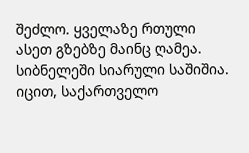შეძლო. ყველაზე რთული ასეთ გზებზე მაინც ღამეა. სიბნელეში სიარული საშიშია. იცით, საქართველო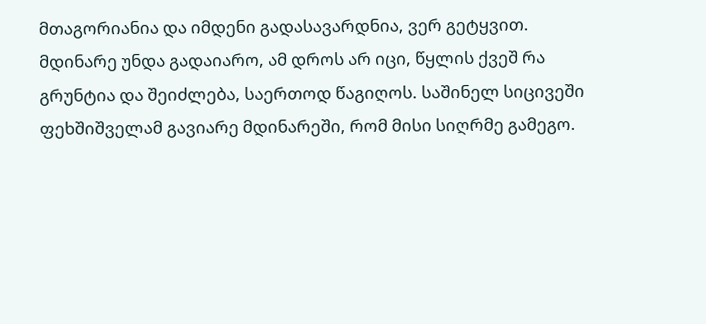მთაგორიანია და იმდენი გადასავარდნია, ვერ გეტყვით. მდინარე უნდა გადაიარო, ამ დროს არ იცი, წყლის ქვეშ რა გრუნტია და შეიძლება, საერთოდ წაგიღოს. საშინელ სიცივეში ფეხშიშველამ გავიარე მდინარეში, რომ მისი სიღრმე გამეგო.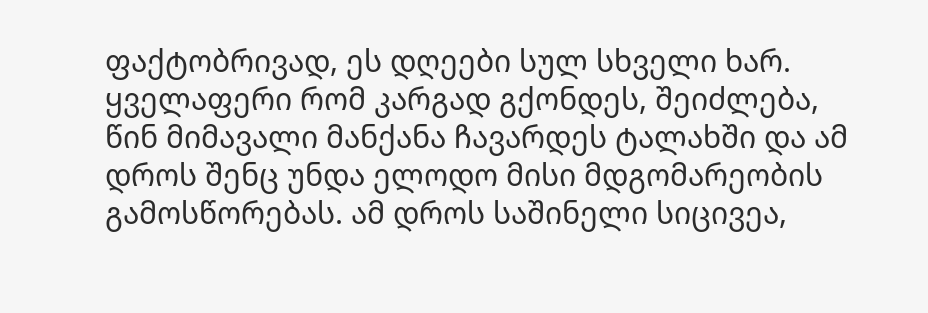ფაქტობრივად, ეს დღეები სულ სხველი ხარ. ყველაფერი რომ კარგად გქონდეს, შეიძლება, წინ მიმავალი მანქანა ჩავარდეს ტალახში და ამ დროს შენც უნდა ელოდო მისი მდგომარეობის გამოსწორებას. ამ დროს საშინელი სიცივეა,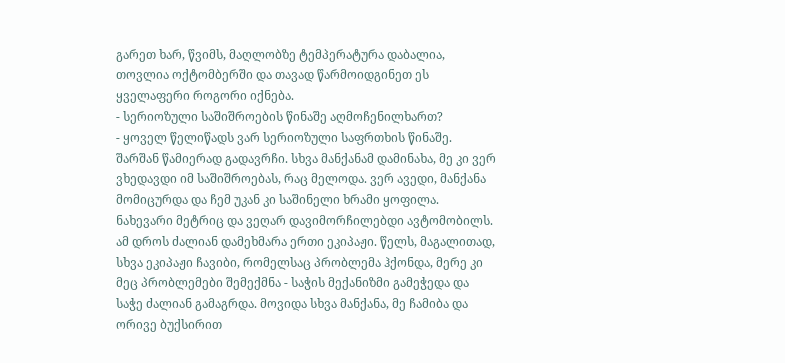გარეთ ხარ, წვიმს, მაღლობზე ტემპერატურა დაბალია, თოვლია ოქტომბერში და თავად წარმოიდგინეთ ეს ყველაფერი როგორი იქნება.
- სერიოზული საშიშროების წინაშე აღმოჩენილხართ?
- ყოველ წელიწადს ვარ სერიოზული საფრთხის წინაშე. შარშან წამიერად გადავრჩი. სხვა მანქანამ დამინახა, მე კი ვერ ვხედავდი იმ საშიშროებას, რაც მელოდა. ვერ ავედი, მანქანა მომიცურდა და ჩემ უკან კი საშინელი ხრამი ყოფილა. ნახევარი მეტრიც და ვეღარ დავიმორჩილებდი ავტომობილს. ამ დროს ძალიან დამეხმარა ერთი ეკიპაჟი. წელს, მაგალითად, სხვა ეკიპაჟი ჩავიბი, რომელსაც პრობლემა ჰქონდა, მერე კი მეც პრობლემები შემექმნა - საჭის მექანიზმი გამეჭედა და საჭე ძალიან გამაგრდა. მოვიდა სხვა მანქანა, მე ჩამიბა და ორივე ბუქსირით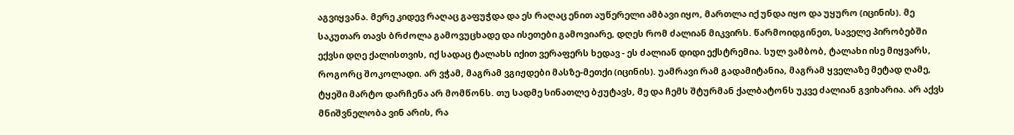აგვიყვანა. მერე კიდევ რაღაც გაფუჭდა და ეს რაღაც ენით აუწერელი ამბავი იყო, მართლა იქ უნდა იყო და უყურო (იცინის). მე საკუთარ თავს ბრძოლა გამოვუცხადე და ისეთები გამოვიარე, დღეს რომ ძალიან მიკვირს. წარმოიდგინეთ, საველე პირობებში ექვსი დღე ქალისთვის, იქ სადაც ტალახს იქით ვერაფერს ხედავ - ეს ძალიან დიდი ექსტრემია. სულ ვამბობ, ტალახი ისე მიყვარს, როგორც შოკოლადი. არ ვჭამ, მაგრამ ვგიჟდები მასზე-მეთქი (იცინის). უამრავი რამ გადამიტანია, მაგრამ ყველაზე მეტად ღამე, ტყეში მარტო დარჩენა არ მომწონს. თუ სადმე სინათლე ბჟუტავს, მე და ჩემს შტურმან ქალბატონს უკვე ძალიან გვიხარია. არ აქვს მნიშვნელობა ვინ არის, რა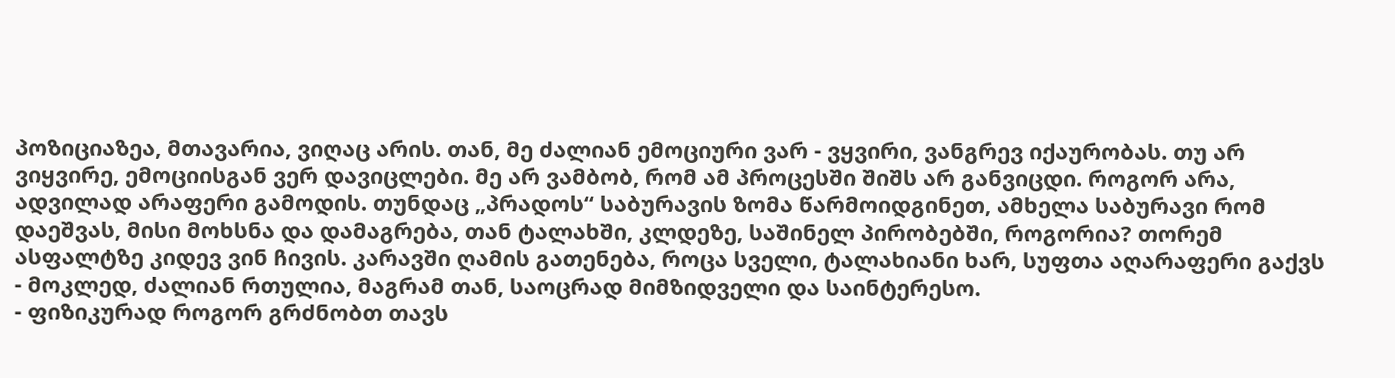პოზიციაზეა, მთავარია, ვიღაც არის. თან, მე ძალიან ემოციური ვარ - ვყვირი, ვანგრევ იქაურობას. თუ არ ვიყვირე, ემოციისგან ვერ დავიცლები. მე არ ვამბობ, რომ ამ პროცესში შიშს არ განვიცდი. როგორ არა, ადვილად არაფერი გამოდის. თუნდაც „პრადოს“ საბურავის ზომა წარმოიდგინეთ, ამხელა საბურავი რომ დაეშვას, მისი მოხსნა და დამაგრება, თან ტალახში, კლდეზე, საშინელ პირობებში, როგორია? თორემ ასფალტზე კიდევ ვინ ჩივის. კარავში ღამის გათენება, როცა სველი, ტალახიანი ხარ, სუფთა აღარაფერი გაქვს - მოკლედ, ძალიან რთულია, მაგრამ თან, საოცრად მიმზიდველი და საინტერესო.
- ფიზიკურად როგორ გრძნობთ თავს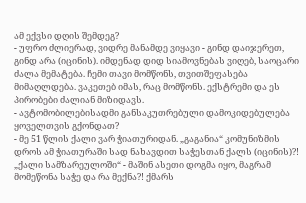ამ ექვსი დღის შემდეგ?
- უფრო ძლიერად, ვიდრე მანამდე ვიყავი - გინდ დაიჯერეთ, გინდ არა (იცინის). იმდენად დიდ სიამოვნებას ვიღებ, საოცარი ძალა მემატება. ჩემი თავი მომწონს, თვითშეფასება მიმაღლდება. ვაკეთებ იმას, რაც მომწონს. ექსტრემი და ეს პირობები ძალიან მიზიდავს.
- ავტომობილებისადმი განსაკუთრებული დამოკიდებულება ყოველთვის გქონდათ?
- მე 51 წლის ქალი ვარ ჭიათურიდან. „გაგანია“ კომუნიზმის დროს ამ ჭიათურაში სად ნახავდით საჭესთან ქალს (იცინის)?! „ქალი სამზარეულოში“ - მაშინ ასეთი დოგმა იყო, მაგრამ მომეწონა საჭე და რა მექნა?! ქმარს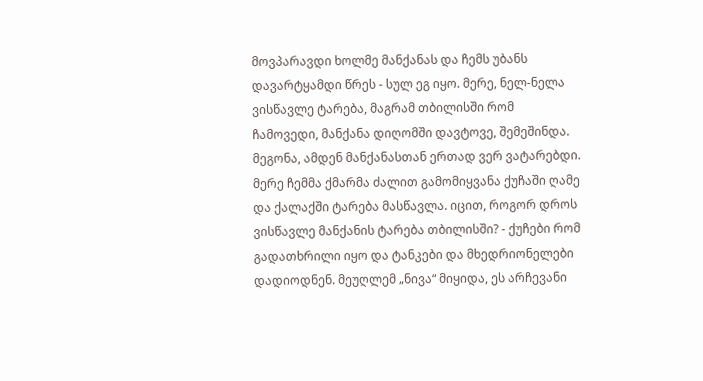მოვპარავდი ხოლმე მანქანას და ჩემს უბანს დავარტყამდი წრეს - სულ ეგ იყო. მერე, ნელ-ნელა ვისწავლე ტარება, მაგრამ თბილისში რომ ჩამოვედი, მანქანა დიღომში დავტოვე, შემეშინდა. მეგონა, ამდენ მანქანასთან ერთად ვერ ვატარებდი. მერე ჩემმა ქმარმა ძალით გამომიყვანა ქუჩაში ღამე და ქალაქში ტარება მასწავლა. იცით, როგორ დროს ვისწავლე მანქანის ტარება თბილისში? - ქუჩები რომ გადათხრილი იყო და ტანკები და მხედრიონელები დადიოდნენ. მეუღლემ „ნივა“ მიყიდა, ეს არჩევანი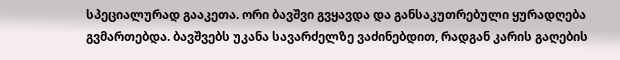სპეციალურად გააკეთა. ორი ბავშვი გვყავდა და განსაკუთრებული ყურადღება გვმართებდა. ბავშვებს უკანა სავარძელზე ვაძინებდით, რადგან კარის გაღების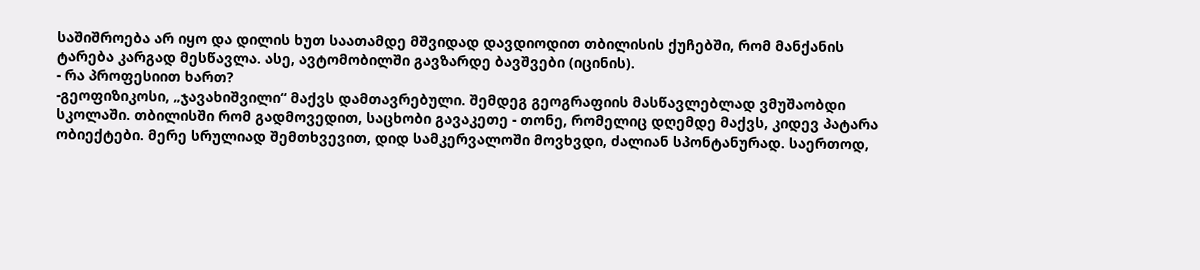საშიშროება არ იყო და დილის ხუთ საათამდე მშვიდად დავდიოდით თბილისის ქუჩებში, რომ მანქანის ტარება კარგად მესწავლა. ასე, ავტომობილში გავზარდე ბავშვები (იცინის).
- რა პროფესიით ხართ?
-გეოფიზიკოსი, „ჯავახიშვილი“ მაქვს დამთავრებული. შემდეგ გეოგრაფიის მასწავლებლად ვმუშაობდი სკოლაში. თბილისში რომ გადმოვედით, საცხობი გავაკეთე - თონე, რომელიც დღემდე მაქვს, კიდევ პატარა ობიექტები. მერე სრულიად შემთხვევით, დიდ სამკერვალოში მოვხვდი, ძალიან სპონტანურად. საერთოდ,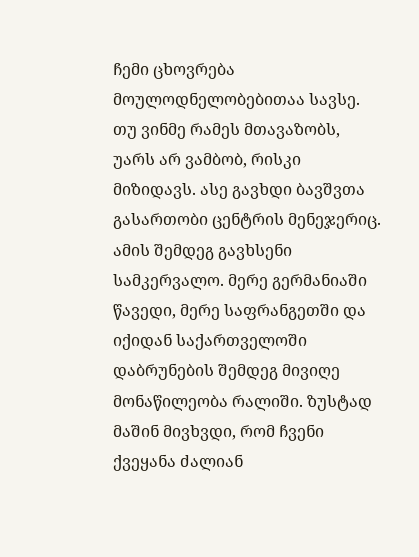ჩემი ცხოვრება მოულოდნელობებითაა სავსე. თუ ვინმე რამეს მთავაზობს, უარს არ ვამბობ, რისკი მიზიდავს. ასე გავხდი ბავშვთა გასართობი ცენტრის მენეჯერიც. ამის შემდეგ გავხსენი სამკერვალო. მერე გერმანიაში წავედი, მერე საფრანგეთში და იქიდან საქართველოში დაბრუნების შემდეგ მივიღე მონაწილეობა რალიში. ზუსტად მაშინ მივხვდი, რომ ჩვენი ქვეყანა ძალიან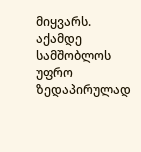მიყვარს. აქამდე სამშობლოს უფრო ზედაპირულად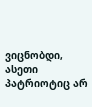ვიცნობდი, ასეთი პატრიოტიც არ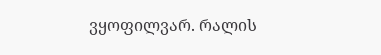ვყოფილვარ. რალის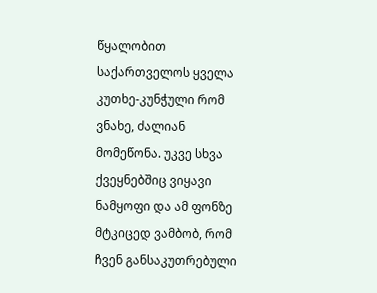წყალობით საქართველოს ყველა კუთხე-კუნჭული რომ ვნახე, ძალიან მომეწონა. უკვე სხვა ქვეყნებშიც ვიყავი ნამყოფი და ამ ფონზე მტკიცედ ვამბობ, რომ ჩვენ განსაკუთრებული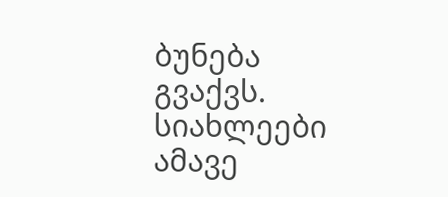ბუნება გვაქვს.
სიახლეები ამავე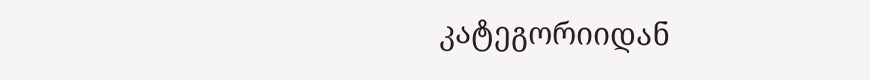კატეგორიიდან